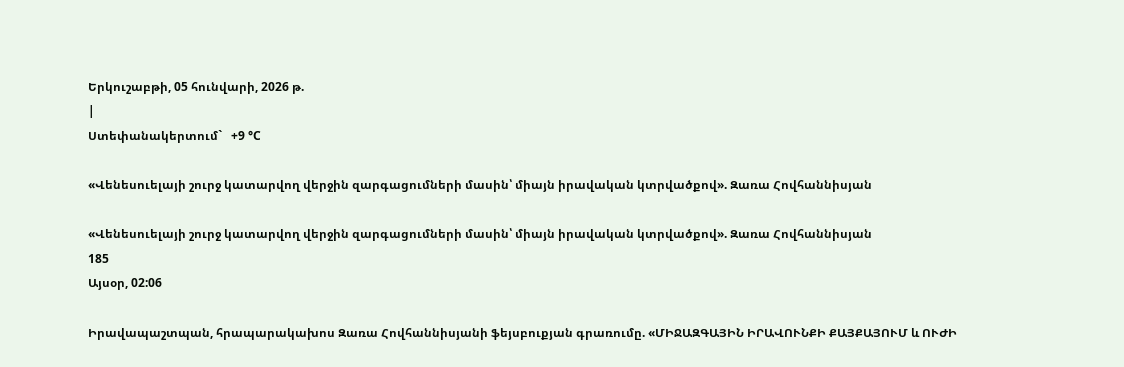Երկուշաբթի, 05 հունվարի, 2026 թ.
|
Ստեփանակերտում`   +9 °C

«Վենեսուելայի շուրջ կատարվող վերջին զարգացումների մասին՝ միայն իրավական կտրվածքով». Զառա Հովհաննիսյան

«Վենեսուելայի շուրջ կատարվող վերջին զարգացումների մասին՝ միայն իրավական կտրվածքով». Զառա Հովհաննիսյան
185
Այսօր, 02:06

Իրավապաշտպան, հրապարակախոս Զառա Հովհաննիսյանի ֆեյսբուքյան գրառումը. «ՄԻՋԱԶԳԱՅԻՆ ԻՐԱՎՈՒՆՔԻ ՔԱՅՔԱՅՈՒՄ և ՈՒԺԻ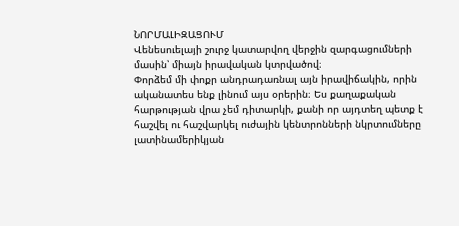ՆՈՐՄԱԼԻԶԱՑՈՒՄ
Վենեսուելայի շուրջ կատարվող վերջին զարգացումների մասին՝ միայն իրավական կտրվածով։
Փորձեմ մի փոքր անդրադառնալ այն իրավիճակին, որին ականատես ենք լինում այս օրերին։ Ես քաղաքական հարթության վրա չեմ դիտարկի, քանի որ այդտեղ պետք է հաշվել ու հաշվարկել ուժային կենտրոնների նկրտումները լատինամերիկյան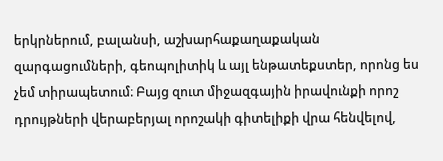երկրներում, բալանսի, աշխարհաքաղաքական զարգացումների, գեոպոլիտիկ և այլ ենթատեքստեր, որոնց ես չեմ տիրապետում։ Բայց զուտ միջազգային իրավունքի որոշ դրույթների վերաբերյալ որոշակի գիտելիքի վրա հենվելով,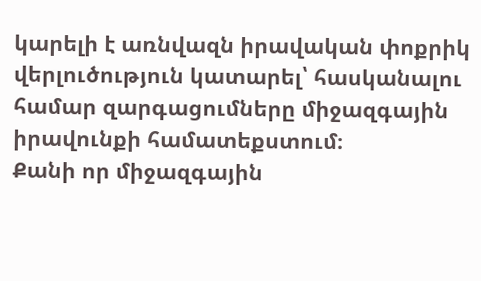կարելի է առնվազն իրավական փոքրիկ վերլուծություն կատարել՝ հասկանալու համար զարգացումները միջազգային իրավունքի համատեքստում։
Քանի որ միջազգային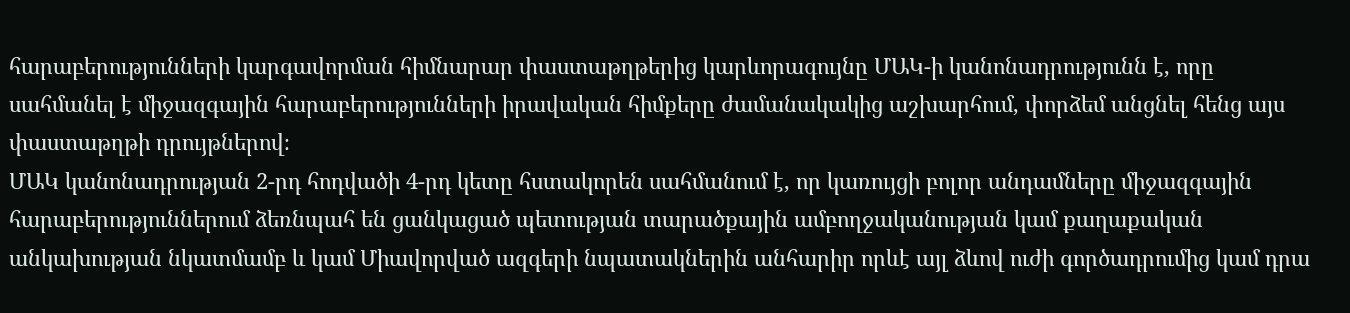հարաբերությունների կարգավորման հիմնարար փաստաթղթերից կարևորագույնը ՄԱԿ-ի կանոնադրությունն է, որը սահմանել է միջազգային հարաբերությունների իրավական հիմքերը ժամանակակից աշխարհում, փորձեմ անցնել հենց այս փաստաթղթի դրույթներով։
ՄԱԿ կանոնադրության 2-րդ հոդվածի 4-րդ կետը հստակորեն սահմանում է, որ կառույցի բոլոր անդամները միջազգային հարաբերություններում ձեռնպահ են ցանկացած պետության տարածքային ամբողջականության կամ քաղաքական անկախության նկատմամբ և կամ Միավորված ազգերի նպատակներին անհարիր որևէ այլ ձևով ուժի գործադրումից կամ դրա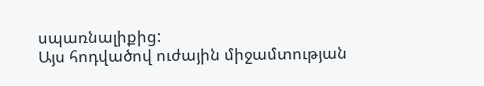սպառնալիքից:
Այս հոդվածով ուժային միջամտության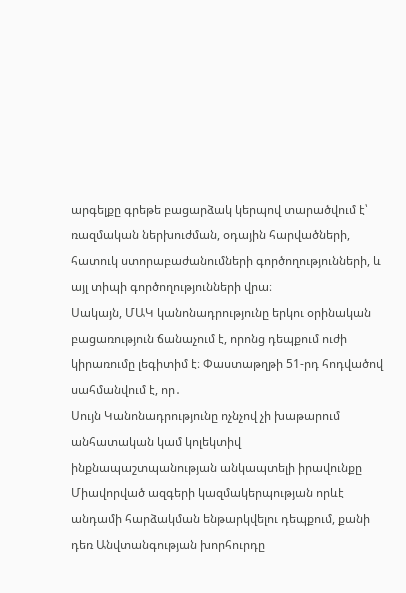արգելքը գրեթե բացարձակ կերպով տարածվում է՝ ռազմական ներխուժման, օդային հարվածների, հատուկ ստորաբաժանումների գործողությունների, և այլ տիպի գործողությունների վրա։
Սակայն, ՄԱԿ կանոնադրությունը երկու օրինական բացառություն ճանաչում է, որոնց դեպքում ուժի կիրառումը լեգիտիմ է։ Փաստաթղթի 51-րդ հոդվածով սահմանվում է, որ․
Սույն Կանոնադրությունը ոչնչով չի խաթարում անհատական կամ կոլեկտիվ ինքնապաշտպանության անկապտելի իրավունքը Միավորված ազգերի կազմակերպության որևէ անդամի հարձակման ենթարկվելու դեպքում, քանի դեռ Անվտանգության խորհուրդը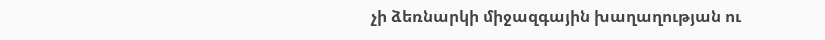չի ձեռնարկի միջազգային խաղաղության ու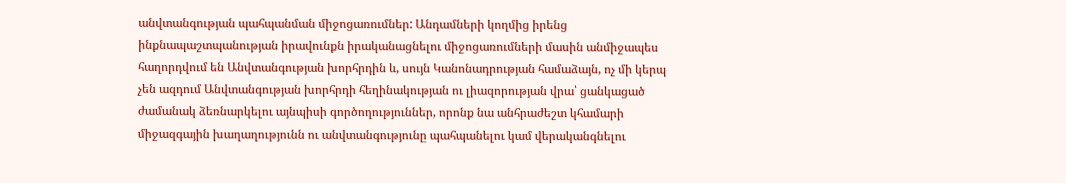անվտանգության պահպանման միջոցառումներ: Անդամների կողմից իրենց ինքնապաշտպանության իրավունքն իրականացնելու միջոցառումների մասին անմիջապես հաղորդվում են Անվտանգության խորհրդին և, սույն Կանոնադրության համաձայն, ոչ մի կերպ չեն ազդում Անվտանգության խորհրդի հեղինակության ու լիազորության վրա՝ ցանկացած ժամանակ ձեռնարկելու այնպիսի գործողություններ, որոնք նա անհրաժեշտ կհամարի միջազգային խաղաղությունն ու անվտանգությունը պահպանելու կամ վերականգնելու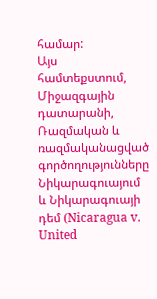համար:
Այս համտեքստում, Միջազգային դատարանի, Ռազմական և ռազմականացված գործողությունները Նիկարագուայում և Նիկարագուայի դեմ (Nicaragua v. United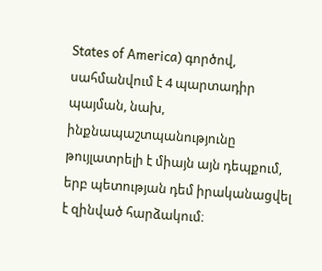States of America) գործով, սահմանվում է 4 պարտադիր պայման, նախ, ինքնապաշտպանությունը թույլատրելի է միայն այն դեպքում, երբ պետության դեմ իրականացվել է զինված հարձակում։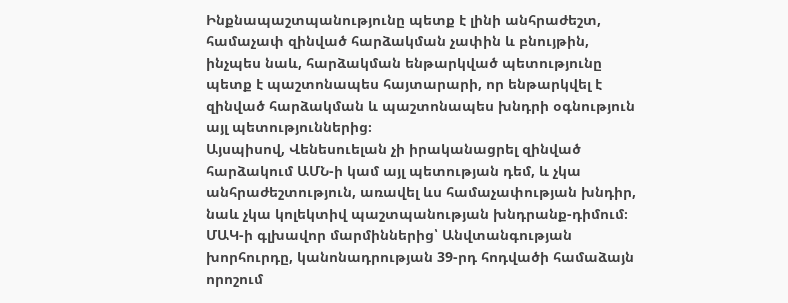Ինքնապաշտպանությունը պետք է լինի անհրաժեշտ, համաչափ զինված հարձակման չափին և բնույթին, ինչպես նաև, հարձակման ենթարկված պետությունը պետք է պաշտոնապես հայտարարի, որ ենթարկվել է զինված հարձակման և պաշտոնապես խնդրի օգնություն այլ պետություններից։
Այսպիսով, Վենեսուելան չի իրականացրել զինված հարձակում ԱՄՆ-ի կամ այլ պետության դեմ, և չկա անհրաժեշտություն, առավել ևս համաչափության խնդիր, նաև չկա կոլեկտիվ պաշտպանության խնդրանք-դիմում։
ՄԱԿ-ի գլխավոր մարմիններից՝ Անվտանգության խորհուրդը, կանոնադրության 39-րդ հոդվածի համաձայն որոշում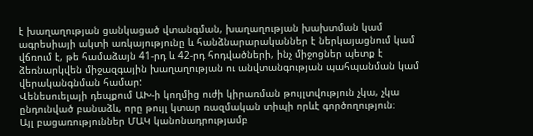է խաղաղության ցանկացած վտանգման, խաղաղության խախտման կամ ագրեսիայի ակտի առկայությունը և հանձնարարականներ է ներկայացնում կամ վճռում է, թե համաձայն 41-րդ և 42-րդ հոդվածների, ինչ միջոցներ պետք է ձեռնարկվեն միջազգային խաղաղության ու անվտանգության պահպանման կամ վերականգնման համար:
Վենեսուելայի դեպքում ԱԽ-ի կողմից ուժի կիրառման թույլտվություն չկա, չկա ընդունված բանաձև, որը թույլ կտար ռազմական տիպի որևէ գործողություն։
Այլ բացառություններ ՄԱԿ կանոնադրությամբ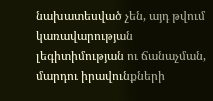նախատեսված չեն, այդ թվում կառավարության լեգիտիմության ու ճանաչման, մարդու իրավունքների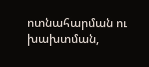ոտնահարման ու խախտման,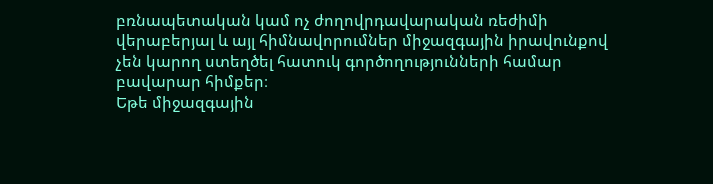բռնապետական կամ ոչ ժողովրդավարական ռեժիմի վերաբերյալ և այլ հիմնավորումներ միջազգային իրավունքով չեն կարող ստեղծել հատուկ գործողությունների համար բավարար հիմքեր։
Եթե միջազգային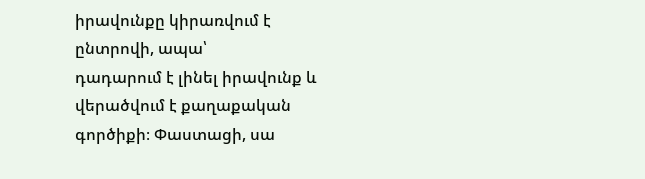իրավունքը կիրառվում է ընտրովի, ապա՝
դադարում է լինել իրավունք և վերածվում է քաղաքական գործիքի։ Փաստացի, սա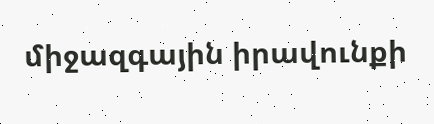միջազգային իրավունքի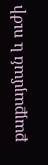քայքայման և ուժի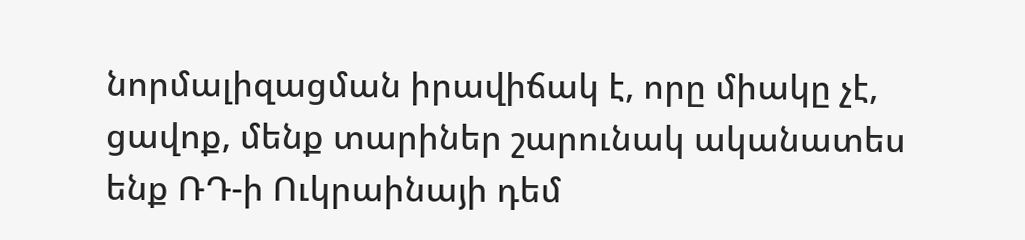նորմալիզացման իրավիճակ է, որը միակը չէ, ցավոք, մենք տարիներ շարունակ ականատես ենք ՌԴ-ի Ուկրաինայի դեմ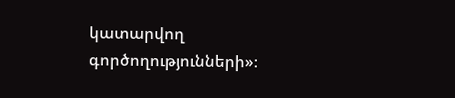կատարվող գործողությունների»։